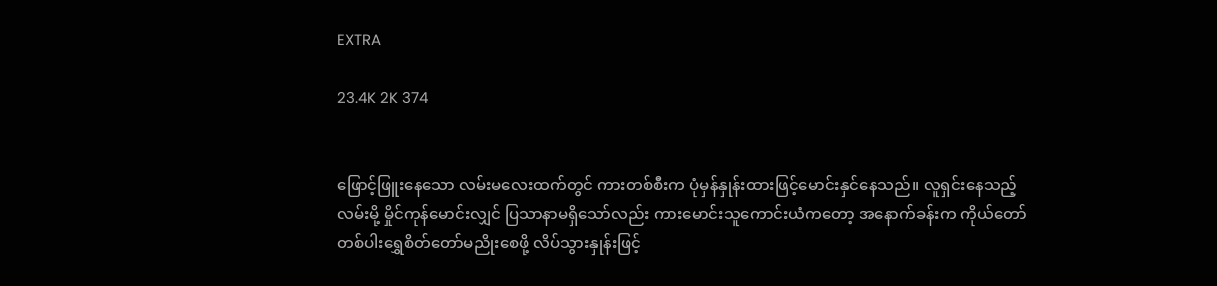EXTRA

23.4K 2K 374


ဖြောင့်ဖြူးနေသော လမ်းမလေးထက်တွင် ကားတစ်စီးက ပုံမှန်နှုန်းထားဖြင့်မောင်းနှင်နေသည်။ လူရှင်းနေသည့်လမ်းမို့ မှိုင်ကုန်မောင်းလျှင် ပြသာနာမရှိသော်လည်း ကားမောင်းသူကောင်းယံကတော့ အနောက်ခန်းက ကိုယ်တော်တစ်ပါးရွှေစိတ်တော်မညိုးစေဖို့ လိပ်သွားနှုန်းဖြင့်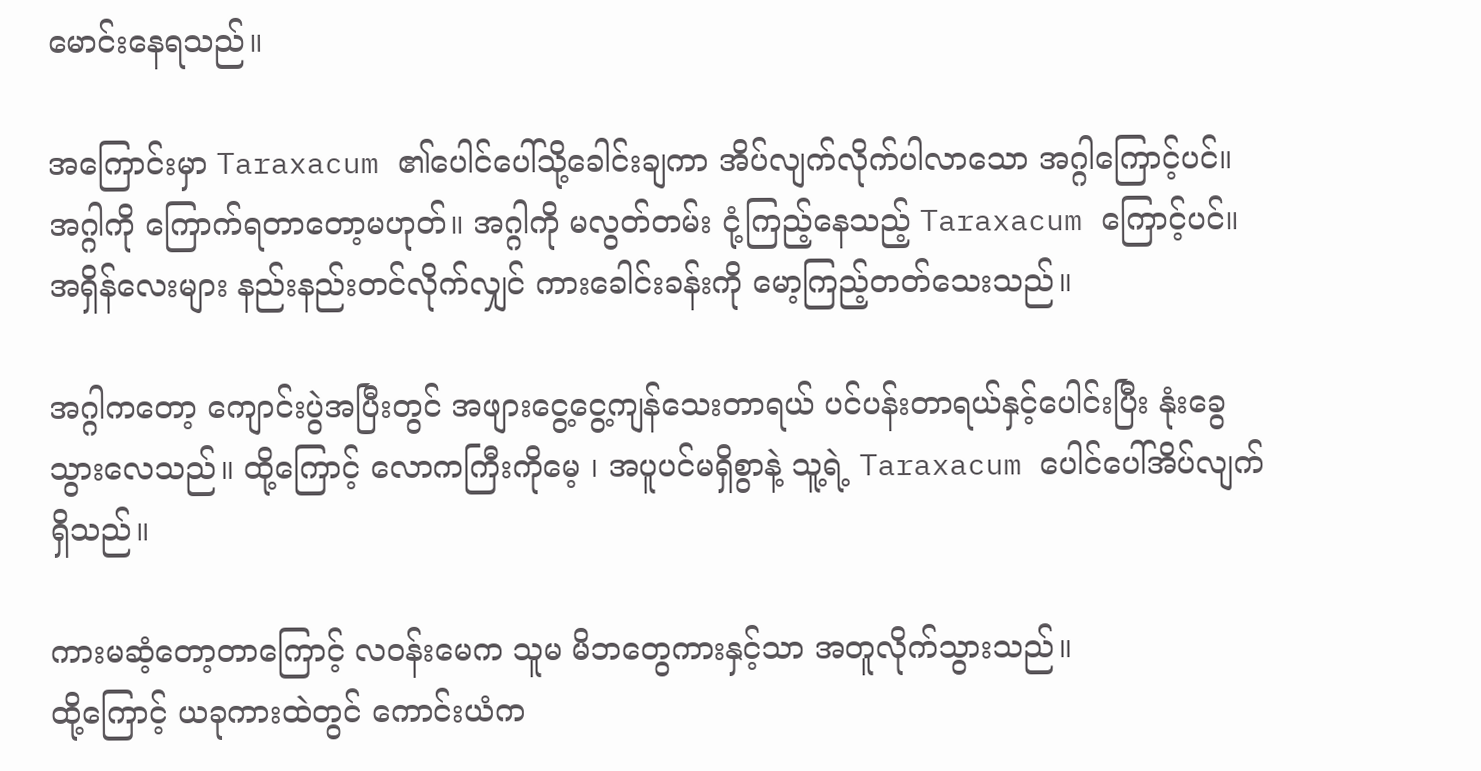မောင်းနေရသည်။

အကြောင်းမှာ Taraxacum ၏ပေါင်ပေါ်သို့ခေါင်းချကာ အိပ်လျက်လိုက်ပါလာသော အဂ္ဂါကြောင့်ပင်။ အဂ္ဂါကို ကြောက်ရတာတော့မဟုတ်။ အဂ္ဂါကို မလွတ်တမ်း ငုံ့ကြည့်နေသည့် Taraxacum ကြောင့်ပင်။ အရှိန်လေးများ နည်းနည်းတင်လိုက်လျှင် ကားခေါင်းခန်းကို မော့ကြည့်တတ်သေးသည်။

အဂ္ဂါကတော့ ကျောင်းပွဲအပြီးတွင် အဖျားငွေ့ငွေ့ကျန်သေးတာရယ် ပင်ပန်းတာရယ်နှင့်ပေါင်းပြီး နုံးခွေသွားလေသည်။ ထို့ကြောင့် လောကကြီးကိုမေ့ ၊ အပူပင်မရှိစွာနဲ့ သူ့ရဲ့ Taraxacum ပေါင်ပေါ်အိပ်လျက်ရှိသည်။

ကားမဆံ့တော့တာကြောင့် လဝန်းမေက သူမ မိဘတွေကားနှင့်သာ အတူလိုက်သွားသည်။
ထို့ကြောင့် ယခုကားထဲတွင် ကောင်းယံက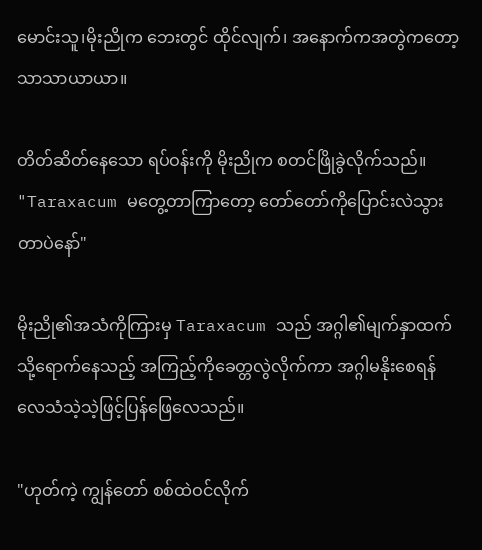မောင်းသူ၊မိုးညိုက ဘေးတွင် ထိုင်လျက်၊ အနောက်ကအတွဲကတော့ သာသာယာယာ။

တိတ်ဆိတ်နေသော ရပ်ဝန်းကို မိုးညိုက စတင်ဖြိုခွဲလိုက်သည်။
"Taraxacum မတွေ့တာကြာတော့ တော်တော်ကိုပြောင်းလဲသွားတာပဲနော်"

မိုးညို၏အသံကိုကြားမှ Taraxacum သည် အဂ္ဂါ၏မျက်နှာထက်သို့ရောက်နေသည့် အကြည့်ကိုခေတ္တလွဲလိုက်ကာ အဂ္ဂါမနိုးစေရန် လေသံသဲ့သဲ့ဖြင့်ပြန်ဖြေလေသည်။

"ဟုတ်ကဲ့ ကျွန်တော် စစ်ထဲဝင်လိုက်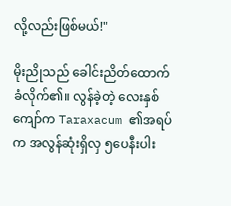လို့လည်းဖြစ်မယ်!"

မိုးညိုသည် ခေါင်းညိတ်ထောက်ခံလိုက်၏။ လွန်ခဲ့တဲ့ လေးနှစ်ကျော်က Taraxacum ၏အရပ်က အလွန်ဆုံးရှိလှ ၅ပေနီးပါး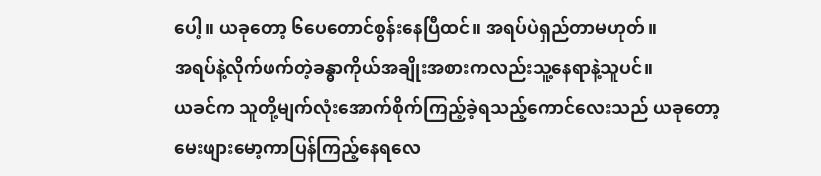ပေါ့။ ယခုတော့ ၆ပေတောင်စွန်းနေပြီထင်။ အရပ်ပဲရှည်တာမဟုတ်။
အရပ်နဲ့လိုက်ဖက်တဲ့ခန္ဓာကိုယ်အချိုးအစားကလည်းသူ့နေရာနဲ့သူပင်။
ယခင်က သူတို့မျက်လုံးအောက်စိုက်ကြည့်ခဲ့ရသည့်ကောင်လေးသည် ယခုတော့ မေးဖျားမော့ကာပြန်ကြည့်နေရလေ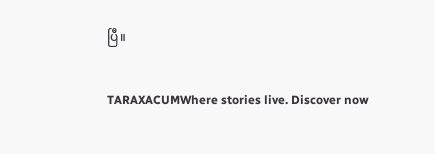ပြီ။

TARAXACUMWhere stories live. Discover now